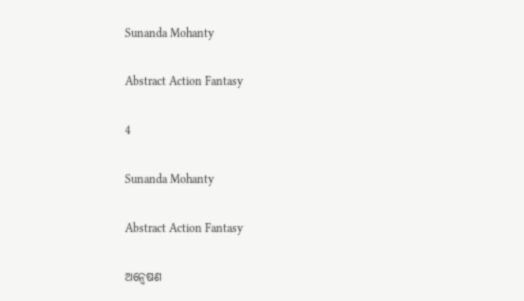Sunanda Mohanty

Abstract Action Fantasy

4

Sunanda Mohanty

Abstract Action Fantasy

ଅନ୍ୱେଷଣ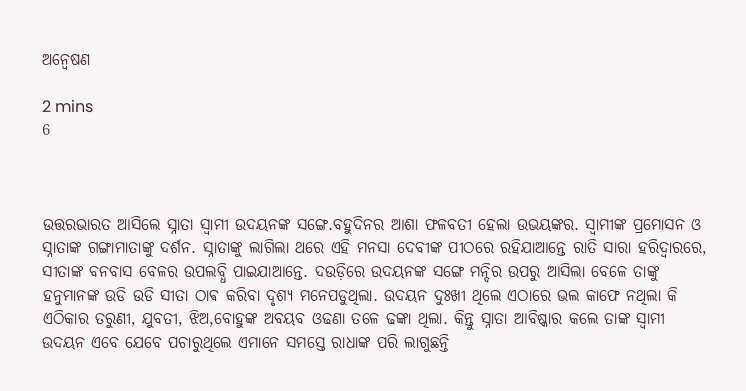ଅନ୍ୱେଷଣ

2 mins
6



ଉତ୍ତରଭାରତ ଆସିଲେ ସ୍ନାତା ସ୍ୱାମୀ ଉଦୟନଙ୍କ ସଙ୍ଗେ.ବହୁଦିନର ଆଶା ଫଳବତୀ ହେଲା ଉଭୟଙ୍କର. ସ୍ୱାମୀଙ୍କ ପ୍ରମୋସନ ଓ ସ୍ନାତାଙ୍କ ଗଙ୍ଗାମାତାଙ୍କୁ ଦର୍ଶନ. ସ୍ନାତାଙ୍କୁ ଲାଗିଲା ଥରେ ଏହି ମନସା ଦେବୀଙ୍କ ପୀଠରେ ରହିଯାଆନ୍ତେ ରାତି ସାରା ହରିଦ୍ୱାରରେ, ସୀତାଙ୍କ ବନବାସ ବେଳର ଉପଲବ୍ଧି ପାଇଯାଆନ୍ତେ. ଦଉଡ଼ିରେ ଉଦୟନଙ୍କ ସଙ୍ଗେ ମନ୍ଦିର ଉପରୁ ଆସିଲା ବେଳେ ତାଙ୍କୁ ହନୁମାନଙ୍କ ଉଡି ଉଡି ସୀତା ଠାଵ କରିବା ଦୃଶ୍ୟ ମନେପଡୁଥିଲା. ଉଦୟନ ଦୁଃଖୀ ଥିଲେ ଏଠାରେ ଭଲ କାଫେ ନଥିଲା କି ଏଠିକାର ତରୁଣୀ, ଯୁବତୀ, ଝିଅ,ବୋହୁଙ୍କ ଅବୟବ ଓଢଣା ତଳେ ଢଙ୍କା ଥିଲା. କିନ୍ତୁ ସ୍ନାତା ଆବିଷ୍କାର କଲେ ତାଙ୍କ ସ୍ୱାମୀ ଉଦୟନ ଏବେ ଯେବେ ପଚାରୁଥିଲେ ଏମାନେ ସମସ୍ତେ ରାଧାଙ୍କ ପରି ଲାଗୁଛନ୍ତି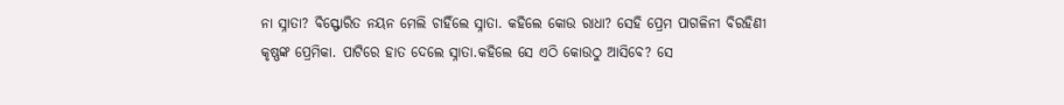ନା ସ୍ନାତା? ବିସ୍ଫୋରିତ ନୟନ ମେଲି ଚାହିଁଲେ ସ୍ନାତା. କହିଲେ କୋଉ ରାଧା? ସେହି ପ୍ରେମ ପାଗଳିନୀ ବିରହିଣୀ କୃଷ୍ଣଙ୍କ ପ୍ରେମିକା. ପାଟିରେ ହାତ ଦେଲେ ସ୍ନାତା.କହିଲେ ସେ ଏଠି କୋଉଠୁ ଆସିବେ? ସେ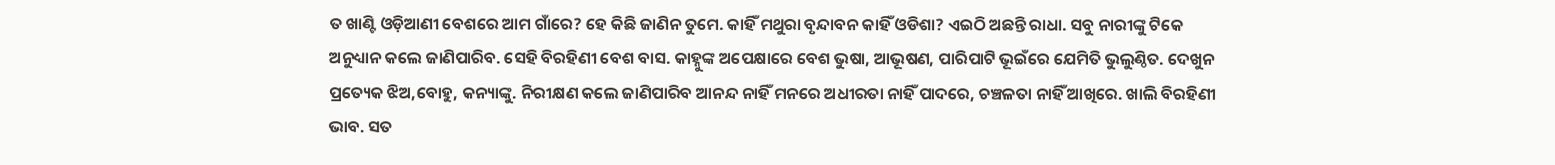ତ ଖାଣ୍ଟି ଓଡ଼ିଆଣୀ ବେଶରେ ଆମ ଗାଁରେ? ହେ କିଛି ଜାଣିନ ତୁମେ. କାହିଁ ମଥୁରା ବୃନ୍ଦାବନ କାହିଁ ଓଡିଶା? ଏଇଠି ଅଛନ୍ତି ରାଧା. ସବୁ ନାରୀଙ୍କୁ ଟିକେ ଅନୁଧ୍ୟାନ କଲେ ଜାଣିପାରିବ. ସେହି ବିରହିଣୀ ବେଶ ବାସ. କାହ୍ନୁଙ୍କ ଅପେକ୍ଷାରେ ବେଶ ଭୁଷା, ଆଭୂଷଣ, ପାରିପାଟି ଭୂଇଁରେ ଯେମିତି ଭୁଲୁଣ୍ଠିତ. ଦେଖୁନ ପ୍ରତ୍ୟେକ ଝିଅ,ବୋହୁ, କନ୍ୟାଙ୍କୁ. ନିରୀକ୍ଷଣ କଲେ ଜାଣିପାରିବ ଆନନ୍ଦ ନାହିଁ ମନରେ ଅଧୀରତା ନାହିଁ ପାଦରେ, ଚଞ୍ଚଳତା ନାହିଁ ଆଖିରେ. ଖାଲି ବିରହିଣୀ ଭାବ. ସତ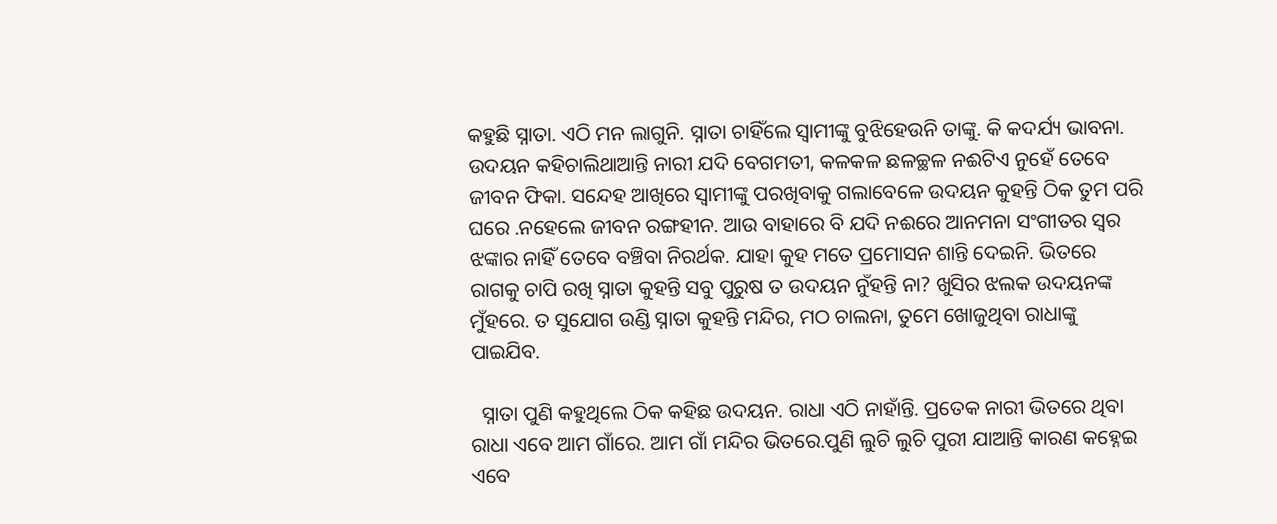କହୁଛି ସ୍ନାତା. ଏଠି ମନ ଲାଗୁନି. ସ୍ନାତା ଚାହିଁଲେ ସ୍ୱାମୀଙ୍କୁ ବୁଝିହେଉନି ତାଙ୍କୁ. କି କଦର୍ଯ୍ୟ ଭାବନା. ଉଦୟନ କହିଚାଲିଥାଆନ୍ତି ନାରୀ ଯଦି ବେଗମତୀ, କଳକଳ ଛଳଚ୍ଛଳ ନଈଟିଏ ନୁହେଁ ତେବେ ଜୀବନ ଫିକା. ସନ୍ଦେହ ଆଖିରେ ସ୍ୱାମୀଙ୍କୁ ପରଖିବାକୁ ଗଲାବେଳେ ଉଦୟନ କୁହନ୍ତି ଠିକ ତୁମ ପରି ଘରେ .ନହେଲେ ଜୀବନ ରଙ୍ଗହୀନ. ଆଉ ବାହାରେ ବି ଯଦି ନଈରେ ଆନମନା ସଂଗୀତର ସ୍ୱର ଝଙ୍କାର ନାହିଁ ତେବେ ବଞ୍ଚିବା ନିରର୍ଥକ. ଯାହା କୁହ ମତେ ପ୍ରମୋସନ ଶାନ୍ତି ଦେଇନି. ଭିତରେ ରାଗକୁ ଚାପି ରଖି ସ୍ନାତା କୁହନ୍ତି ସବୁ ପୁରୁଷ ତ ଉଦୟନ ନୁଁହନ୍ତି ନା? ଖୁସିର ଝଲକ ଉଦୟନଙ୍କ ମୁଁହରେ. ତ ସୁଯୋଗ ଉଣ୍ଡି ସ୍ନାତା କୁହନ୍ତି ମନ୍ଦିର, ମଠ ଚାଲନା, ତୁମେ ଖୋଜୁଥିବା ରାଧାଙ୍କୁ ପାଇଯିବ.

  ସ୍ନାତା ପୁଣି କହୁଥିଲେ ଠିକ କହିଛ ଉଦୟନ. ରାଧା ଏଠି ନାହାଁନ୍ତି. ପ୍ରତେକ ନାରୀ ଭିତରେ ଥିବା ରାଧା ଏବେ ଆମ ଗାଁରେ. ଆମ ଗାଁ ମନ୍ଦିର ଭିତରେ.ପୁଣି ଲୁଚି ଲୁଚି ପୁରୀ ଯାଆନ୍ତି କାରଣ କହ୍ନେଇ ଏବେ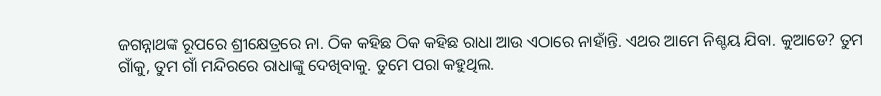ଜଗନ୍ନାଥଙ୍କ ରୂପରେ ଶ୍ରୀକ୍ଷେତ୍ରରେ ନା. ଠିକ କହିଛ ଠିକ କହିଛ ରାଧା ଆଉ ଏଠାରେ ନାହାଁନ୍ତି. ଏଥର ଆମେ ନିଶ୍ଚୟ ଯିବା. କୁଆଡେ? ତୁମ ଗାଁକୁ, ତୁମ ଗାଁ ମନ୍ଦିରରେ ରାଧାଙ୍କୁ ଦେଖିବାକୁ. ତୁମେ ପରା କହୁଥିଲ.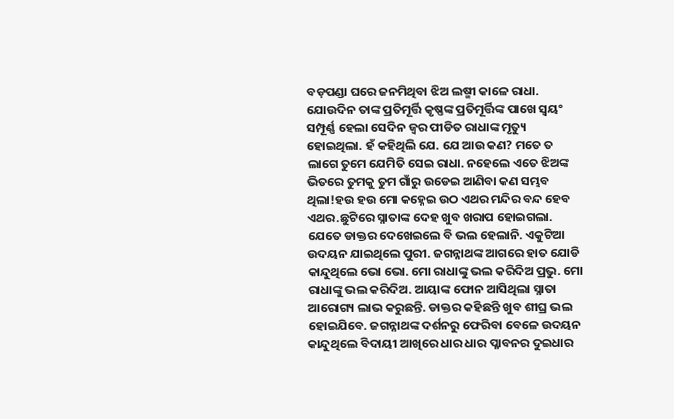ବଡ଼ପଣ୍ଡା ଘରେ ଜନମିଥିବା ଝିଅ ଲଷ୍ମୀ କାଳେ ରାଧା. ଯୋଉଦିନ ତାଙ୍କ ପ୍ରତିମୂର୍ତ୍ତି କୃଷ୍ଣଙ୍କ ପ୍ରତିମୂର୍ତ୍ତିଙ୍କ ପାଖେ ସ୍ୱୟଂ ସମ୍ପୂର୍ଣ୍ଣ ହେଲା ସେଦିନ ଜ୍ୱର ପୀଡିତ ରାଧାଙ୍କ ମୃତ୍ୟୁ ହୋଇଥିଲା. ହଁ କହିଥିଲି ଯେ. ଯେ ଆଉ କଣ? ମତେ ତ ଲାଗେ ତୁମେ ଯେମିତି ସେଇ ରାଧା. ନହେଲେ ଏତେ ଝିଅଙ୍କ ଭିତରେ ତୁମକୁ ତୁମ ଗାଁରୁ ଉଡେଇ ଆଣିବା କଣ ସମ୍ଭବ ଥିଲା!ହଉ ହଉ ମୋ କହ୍ନେଇ ଉଠ ଏଥର ମନ୍ଦିର ବନ୍ଦ ହେବ ଏଥର.ଛୁଟିରେ ସ୍ନାତାଙ୍କ ଦେହ ଖୁବ ଖରାପ ହୋଇଗଲା. ଯେତେ ଡାକ୍ତର ଦେଖେଇଲେ ବି ଭଲ ହେଲାନି. ଏକୁଟିଆ ଉଦୟନ ଯାଇଥିଲେ ପୁରୀ. ଜଗନ୍ନାଥଙ୍କ ଆଗରେ ହାତ ଯୋଡି କାନ୍ଦୁଥିଲେ ଭୋ ଭୋ. ମୋ ରାଧାଙ୍କୁ ଭଲ କରିଦିଅ ପ୍ରଭୁ. ମୋ ରାଧାଙ୍କୁ ଭଲ କରିଦିଅ. ଆୟାଙ୍କ ଫୋନ ଆସିଥିଲା ସ୍ନାତା ଆରୋଗ୍ୟ ଲାଭ କରୁଛନ୍ତି. ଡାକ୍ତର କହିଛନ୍ତି ଖୁବ ଶୀଘ୍ର ଭଲ ହୋଇଯିବେ. ଜଗନ୍ନାଥଙ୍କ ଦର୍ଶନରୁ ଫେରିବା ବେଳେ ଉଦୟନ କାନ୍ଦୁଥିଲେ ବିଦାୟୀ ଆଖିରେ ଧାର ଧାର ପ୍ଳାବନର ଦୁଇଧାର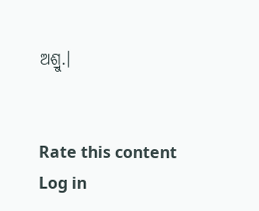ଅଶ୍ରୁ.।


Rate this content
Log in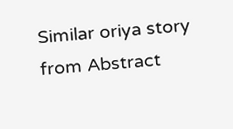Similar oriya story from Abstract